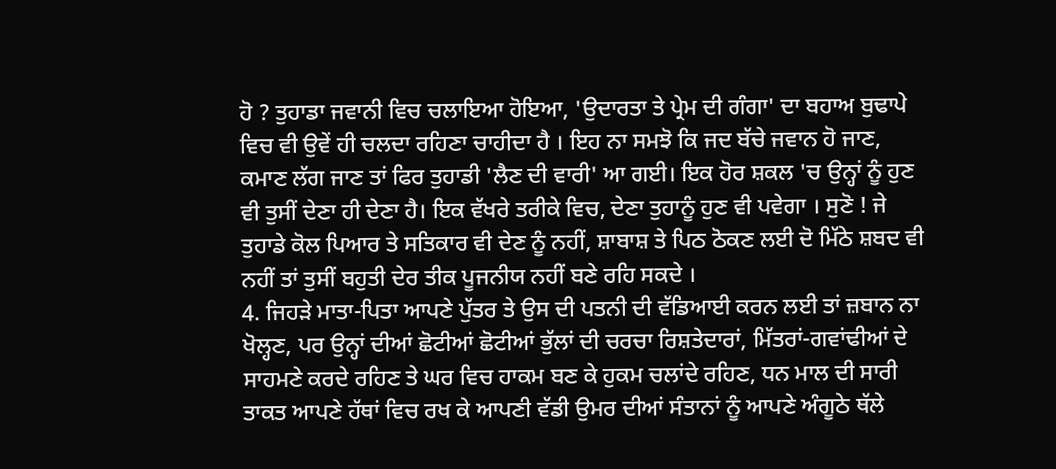ਹੋ ? ਤੁਹਾਡਾ ਜਵਾਨੀ ਵਿਚ ਚਲਾਇਆ ਹੋਇਆ, 'ਉਦਾਰਤਾ ਤੇ ਪ੍ਰੇਮ ਦੀ ਗੰਗਾ' ਦਾ ਬਹਾਅ ਬੁਢਾਪੇ ਵਿਚ ਵੀ ਉਵੇਂ ਹੀ ਚਲਦਾ ਰਹਿਣਾ ਚਾਹੀਦਾ ਹੈ । ਇਹ ਨਾ ਸਮਝੋ ਕਿ ਜਦ ਬੱਚੇ ਜਵਾਨ ਹੋ ਜਾਣ, ਕਮਾਣ ਲੱਗ ਜਾਣ ਤਾਂ ਫਿਰ ਤੁਹਾਡੀ 'ਲੈਣ ਦੀ ਵਾਰੀ' ਆ ਗਈ। ਇਕ ਹੋਰ ਸ਼ਕਲ 'ਚ ਉਨ੍ਹਾਂ ਨੂੰ ਹੁਣ ਵੀ ਤੁਸੀਂ ਦੇਣਾ ਹੀ ਦੇਣਾ ਹੈ। ਇਕ ਵੱਖਰੇ ਤਰੀਕੇ ਵਿਚ, ਦੇਣਾ ਤੁਹਾਨੂੰ ਹੁਣ ਵੀ ਪਵੇਗਾ । ਸੁਣੋ ! ਜੇ ਤੁਹਾਡੇ ਕੋਲ ਪਿਆਰ ਤੇ ਸਤਿਕਾਰ ਵੀ ਦੇਣ ਨੂੰ ਨਹੀਂ, ਸ਼ਾਬਾਸ਼ ਤੇ ਪਿਠ ਠੋਕਣ ਲਈ ਦੋ ਮਿੱਠੇ ਸ਼ਬਦ ਵੀ ਨਹੀਂ ਤਾਂ ਤੁਸੀਂ ਬਹੁਤੀ ਦੇਰ ਤੀਕ ਪੂਜਨੀਯ ਨਹੀਂ ਬਣੇ ਰਹਿ ਸਕਦੇ ।
4. ਜਿਹੜੇ ਮਾਤਾ-ਪਿਤਾ ਆਪਣੇ ਪੁੱਤਰ ਤੇ ਉਸ ਦੀ ਪਤਨੀ ਦੀ ਵੱਡਿਆਈ ਕਰਨ ਲਈ ਤਾਂ ਜ਼ਬਾਨ ਨਾ ਖੋਲ੍ਹਣ, ਪਰ ਉਨ੍ਹਾਂ ਦੀਆਂ ਛੋਟੀਆਂ ਛੋਟੀਆਂ ਭੁੱਲਾਂ ਦੀ ਚਰਚਾ ਰਿਸ਼ਤੇਦਾਰਾਂ, ਮਿੱਤਰਾਂ-ਗਵਾਂਢੀਆਂ ਦੇ ਸਾਹਮਣੇ ਕਰਦੇ ਰਹਿਣ ਤੇ ਘਰ ਵਿਚ ਹਾਕਮ ਬਣ ਕੇ ਹੁਕਮ ਚਲਾਂਦੇ ਰਹਿਣ, ਧਨ ਮਾਲ ਦੀ ਸਾਰੀ ਤਾਕਤ ਆਪਣੇ ਹੱਥਾਂ ਵਿਚ ਰਖ ਕੇ ਆਪਣੀ ਵੱਡੀ ਉਮਰ ਦੀਆਂ ਸੰਤਾਨਾਂ ਨੂੰ ਆਪਣੇ ਅੰਗੂਠੇ ਥੱਲੇ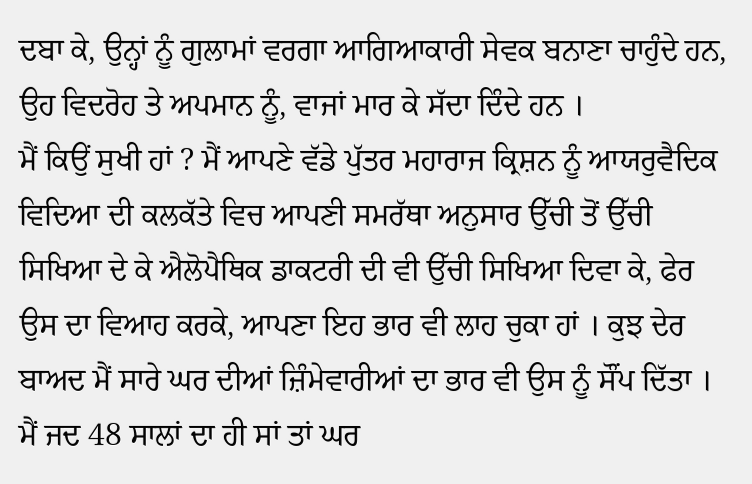ਦਬਾ ਕੇ, ਉਨ੍ਹਾਂ ਨੂੰ ਗੁਲਾਮਾਂ ਵਰਗਾ ਆਗਿਆਕਾਰੀ ਸੇਵਕ ਬਨਾਣਾ ਚਾਹੁੰਦੇ ਹਨ, ਉਹ ਵਿਦਰੋਹ ਤੇ ਅਪਮਾਨ ਨੂੰ, ਵਾਜਾਂ ਮਾਰ ਕੇ ਸੱਦਾ ਦਿੰਦੇ ਹਨ ।
ਮੈਂ ਕਿਉਂ ਸੁਖੀ ਹਾਂ ? ਮੈਂ ਆਪਣੇ ਵੱਡੇ ਪੁੱਤਰ ਮਹਾਰਾਜ ਕ੍ਰਿਸ਼ਨ ਨੂੰ ਆਯਰੁਵੈਦਿਕ ਵਿਦਿਆ ਦੀ ਕਲਕੱਤੇ ਵਿਚ ਆਪਣੀ ਸਮਰੱਥਾ ਅਨੁਸਾਰ ਉੱਚੀ ਤੋਂ ਉੱਚੀ ਸਿਖਿਆ ਦੇ ਕੇ ਐਲੋਪੈਥਿਕ ਡਾਕਟਰੀ ਦੀ ਵੀ ਉੱਚੀ ਸਿਖਿਆ ਦਿਵਾ ਕੇ, ਫੇਰ ਉਸ ਦਾ ਵਿਆਹ ਕਰਕੇ, ਆਪਣਾ ਇਹ ਭਾਰ ਵੀ ਲਾਹ ਚੁਕਾ ਹਾਂ । ਕੁਝ ਦੇਰ ਬਾਅਦ ਮੈਂ ਸਾਰੇ ਘਰ ਦੀਆਂ ਜ਼ਿੰਮੇਵਾਰੀਆਂ ਦਾ ਭਾਰ ਵੀ ਉਸ ਨੂੰ ਸੌਂਪ ਦਿੱਤਾ । ਮੈਂ ਜਦ 48 ਸਾਲਾਂ ਦਾ ਹੀ ਸਾਂ ਤਾਂ ਘਰ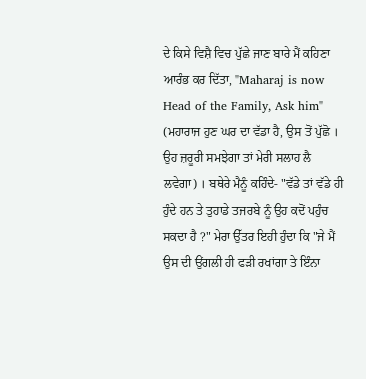ਦੇ ਕਿਸੇ ਵਿਸ਼ੈ ਵਿਚ ਪੁੱਛੇ ਜਾਣ ਬਾਰੇ ਮੈਂ ਕਹਿਣਾ ਆਰੰਭ ਕਰ ਦਿੱਤਾ, "Maharaj is now Head of the Family, Ask him" (ਮਹਾਰਾਜ ਹੁਣ ਘਰ ਦਾ ਵੱਡਾ ਹੈ, ਉਸ ਤੋਂ ਪੁੱਛੋ । ਉਹ ਜ਼ਰੂਰੀ ਸਮਝੇਗਾ ਤਾਂ ਮੇਰੀ ਸਲਾਹ ਲੈ ਲਵੇਗਾ) । ਬਥੇਰੇ ਮੈਨੂੰ ਕਹਿੰਦੇ- "ਵੱਡੇ ਤਾਂ ਵੱਡੇ ਹੀ ਹੁੰਦੇ ਹਨ ਤੇ ਤੁਹਾਡੇ ਤਜਰਬੇ ਨੂੰ ਉਹ ਕਦੋਂ ਪਹੁੰਚ ਸਕਦਾ ਹੈ ?" ਮੇਰਾ ਉੱਤਰ ਇਹੀ ਹੁੰਦਾ ਕਿ "ਜੇ ਮੈਂ ਉਸ ਦੀ ਉਂਗਲੀ ਹੀ ਫੜੀ ਰਖਾਂਗਾ ਤੇ ਇੰਨਾ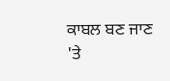ਕਾਬਲ ਬਣ ਜਾਣ 'ਤੇ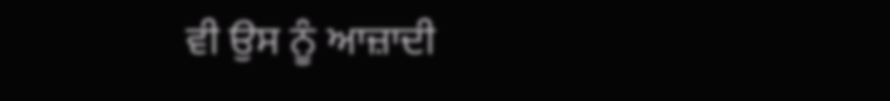ਵੀ ਉਸ ਨੂੰ ਆਜ਼ਾਦੀ